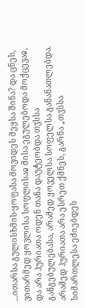...ითარსა გულისხმის-ყოფასა მოვიდეს მეყსა შინა? და ცნეს, ვითარმედ ყოვლისა სოფლისაჲ მისა ეგულებოდა მოქცევაჲ, და არა ჰურიათა ოდენ თანა დაუტეობდა თჳსსა განგებულებასა, არამედ ყოველსა სოფელსა განანათლებდა. არამედ ჰურიათა არა ესრეთ ქმნეს, გარნა „თჳსსა სიმართლესა ეძიებდეს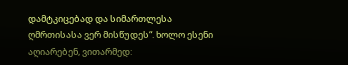დამტკიცებად და სიმართლესა ღმრთისასა ვერ მისწუდეს“. ხოლო ესენი აღიარებენ, ვითარმედ: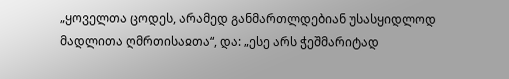„ყოველთა ცოდეს, არამედ განმართლდებიან უსასყიდლოდ მადლითა ღმრთისაჲთა“, და: „ესე არს ჭეშმარიტად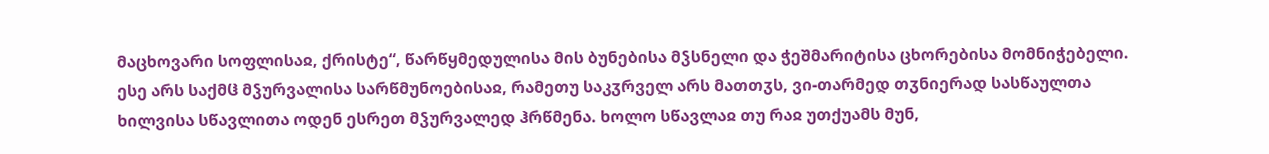მაცხოვარი სოფლისაჲ, ქრისტე“, წარწყმედულისა მის ბუნებისა მჴსნელი და ჭეშმარიტისა ცხორებისა მომნიჭებელი. ესე არს საქმჱ მჴურვალისა სარწმუნოებისაჲ, რამეთუ საკჳრველ არს მათთჳს, ვი-თარმედ თჳნიერად სასწაულთა ხილვისა სწავლითა ოდენ ესრეთ მჴურვალედ ჰრწმენა. ხოლო სწავლაჲ თუ რაჲ უთქუამს მუნ,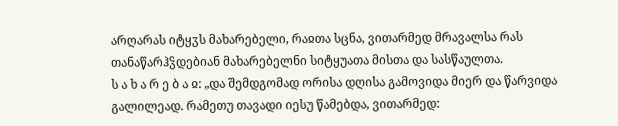არღარას იტყჳს მახარებელი, რაჲთა სცნა, ვითარმედ მრავალსა რას თანაწარჰჴდებიან მახარებელნი სიტყუათა მისთა და სასწაულთა.
ს ა ხ ა რ ე ბ ა ჲ: „და შემდგომად ორისა დღისა გამოვიდა მიერ და წარვიდა გალილეად. რამეთუ თავადი იესუ წამებდა, ვითარმედ: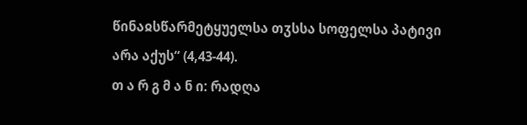წინაჲსწარმეტყუელსა თჳსსა სოფელსა პატივი არა აქუს“ (4,43-44).
თ ა რ გ მ ა ნ ი: რადღა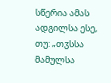სწერია ამას ადგილსა ესე, თუ: „თჳსსა მამულსა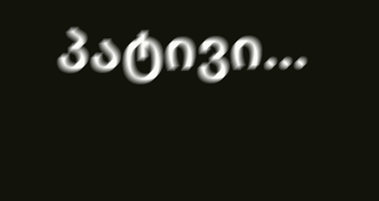პატივი...